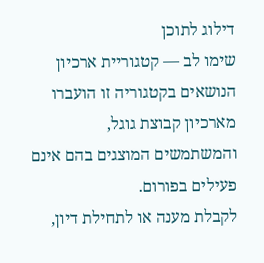דילוג לתוכן
שימו לב — קטגוריית ארכיון
הנושאים בקטגוריה זו הועברו מארכיון קבוצת גוגל, והמשתמשים המוצגים בהם אינם פעילים בפורום.
לקבלת מענה או לתחילת דיון,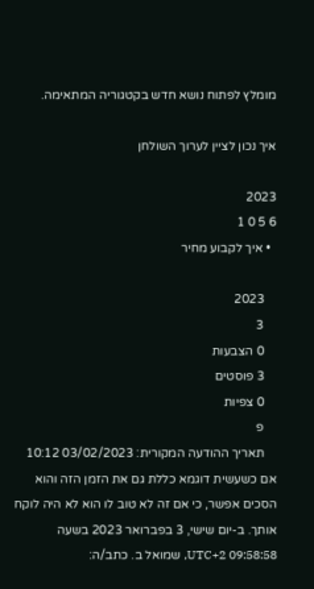מומלץ לפתוח נושא חדש בקטגוריה המתאימה.

איך נכון לציין לערוך השולחן

2023
6 5 0 1
  • איך לקבוע מחיר

    2023
    3
    0 הצבעות
    3 פוסטים
    0 צפיות
    פ
    תאריך ההודעה המקורית: 03/02/2023 10:12 אם כשעשית דוגמא כללת גם את הזמן הזה והוא הסכים אפשר, כי אם זה לא טוב לו הוא לא היה לוקח אותך. ב-יום שישי, 3 בפברואר 2023 בשעה 09:58:58 UTC+2, שמואל ב. כתב/ה: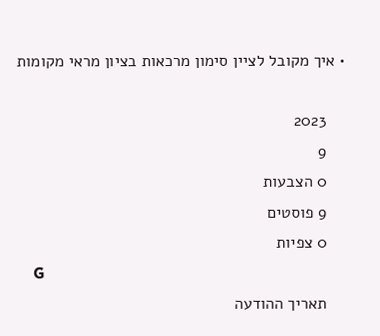• איך מקובל לציין סימון מרכאות בציון מראי מקומות

    2023
    9
    0 הצבעות
    9 פוסטים
    0 צפיות
    G
    תאריך ההודעה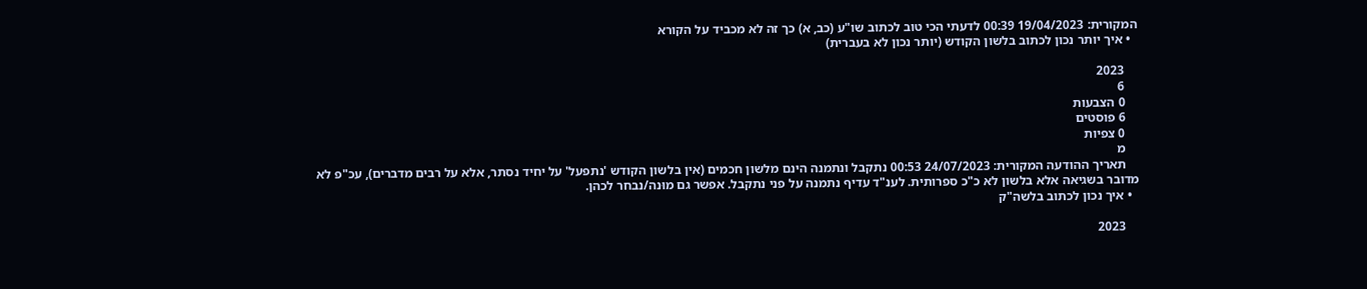המקורית: 19/04/2023 00:39 לדעתי הכי טוב לכתוב שו"ע (כב, א) כך זה לא מכביד על הקורא
  • איך יותר נכון לכתוב בלשון הקודש (יותר נכון לא בעברית)

    2023
    6
    0 הצבעות
    6 פוסטים
    0 צפיות
    מ
    תאריך ההודעה המקורית: 24/07/2023 00:53 נתקבל ונתמנה הינם מלשון חכמים (אין בלשון הקודש 'נתפעל' על יחיד נסתר, אלא על רבים מדברים), עכ"פ לא מדובר בשגיאה אלא בלשון לא כ"כ ספרותית. לענ"ד עדיף נתמנה על פני נתקבל. אפשר גם מוּנה/נבחר לכהן.
  • איך נכון לכתוב בלשה"ק

    2023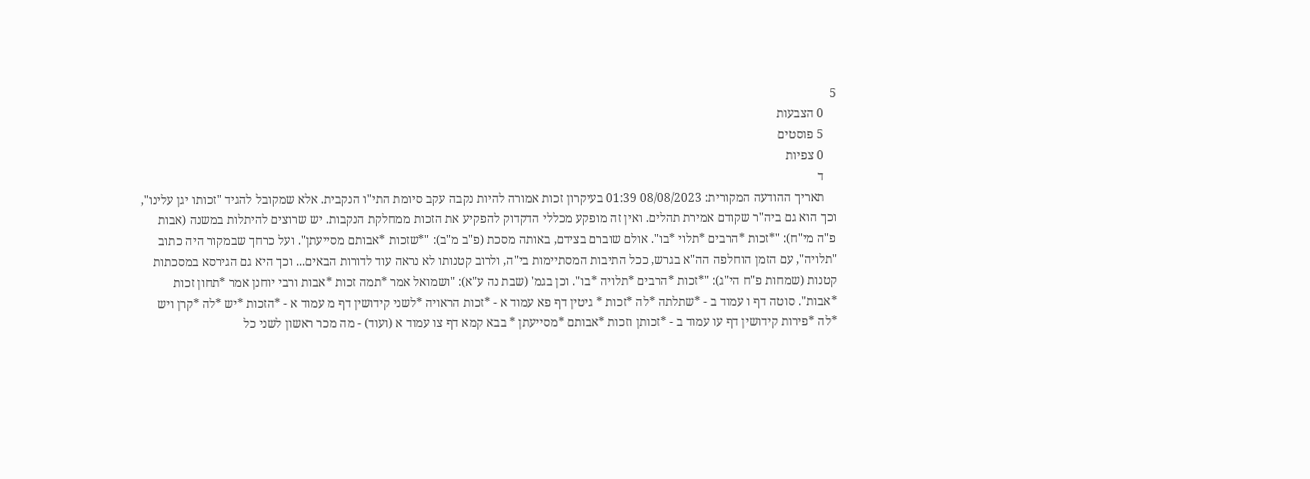5
    0 הצבעות
    5 פוסטים
    0 צפיות
    ד
    תאריך ההודעה המקורית: 08/08/2023 01:39 בעיקרון זכות אמורה להיות נקבה עקב סיומת התי"ו הנקבית. אלא שמקובל להגיד "זכותו יגן עלינו", וכך הוא גם ביה"ר שקודם אמירת תהלים. ואין זה מופקע מכללי הדקדוק להפקיע את הזכות ממחלקת הנקבות. יש שרוצים להיתלות במשנה (אבות פ"ה מי"ח): "*זכות *הרבים *תלוי *בו". אולם שוברם בצידם, באותה מסכת (פ"ב מ"ב): "*שזכות *אבותם מסייעתן". ועל כרחך שבמקור היה כתוב "תלויה", עם הזמן הוחלפה הה"א בגרש, ככל התיבות המסתיימות בי"ה, ולרוב קטנותו לא נראה עוד לדורות הבאים... וכך היא גם הגירסא במסכתות קטנות (שמחות פ"ח הי"ג): "*זכות *הרבים *תלויה *בו". וכן בגמ' (שבת נה ע"א): "ושמואל אמר *תמה זכות *אבות ורבי יוחנן אמר *תחון זכות *אבות". סוטה דף ו עמוד ב - *שתלתה *לה *זכות * גיטין דף פא עמוד א - *זכות הראויה *לשני קידושין דף מ עמוד א - *הזכות *יש *לה *קרן ויש *לה *פירות קידושין דף עו עמוד ב - *זכותן וזכות *אבותם *מסייעתן * בבא קמא דף צו עמוד א (ועוד) - מה מכר ראשון לשני כל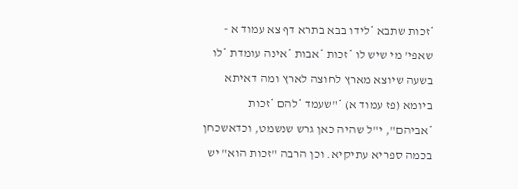*זכות שתבא *לידו בבא בתרא דף צא עמוד א - שאפי' מי שיש לו *זכות *אבות *אינה עומדת *לו בשעה שיוצא מארץ לחוצה לארץ ומה דאיתא ביומא (פז עמוד א) *"שעמד *להם *זכות *אביהם", י"ל שהיה כאן גרש שנשמט, וכדאשכחן בכמה ספריא עתיקיא. וכן הרבה "זכות הוא" יש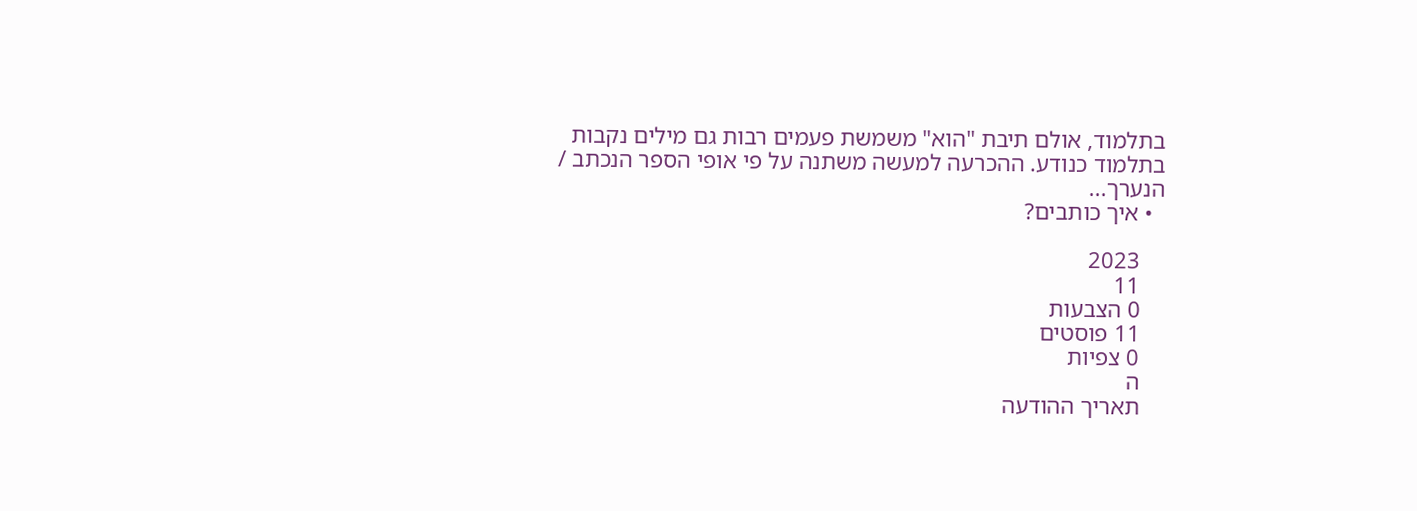בתלמוד, אולם תיבת "הוא" משמשת פעמים רבות גם מילים נקבות בתלמוד כנודע. ההכרעה למעשה משתנה על פי אופי הספר הנכתב / הנערך...
  • איך כותבים?

    2023
    11
    0 הצבעות
    11 פוסטים
    0 צפיות
    ה
    תאריך ההודעה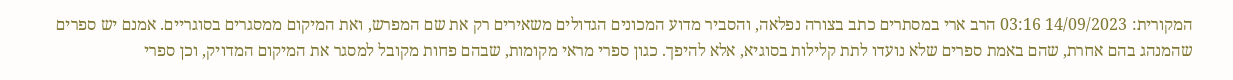המקורית: 14/09/2023 03:16 הרב ארי במסתרים כתב בצורה נפלאה, והסביר מדוע המכונים הגדולים משאירים רק את שם המפרש, ואת המיקום ממסגרים בסוגריים. אמנם יש ספרים שהמנהג בהם אחרת, שהם באמת ספרים שלא נועדו לתת קלילות בסוגיא, אלא להיפך. כגון ספרי מראי מקומות, שבהם פחות מקובל למסגר את המיקום המדויק, וכן ספרי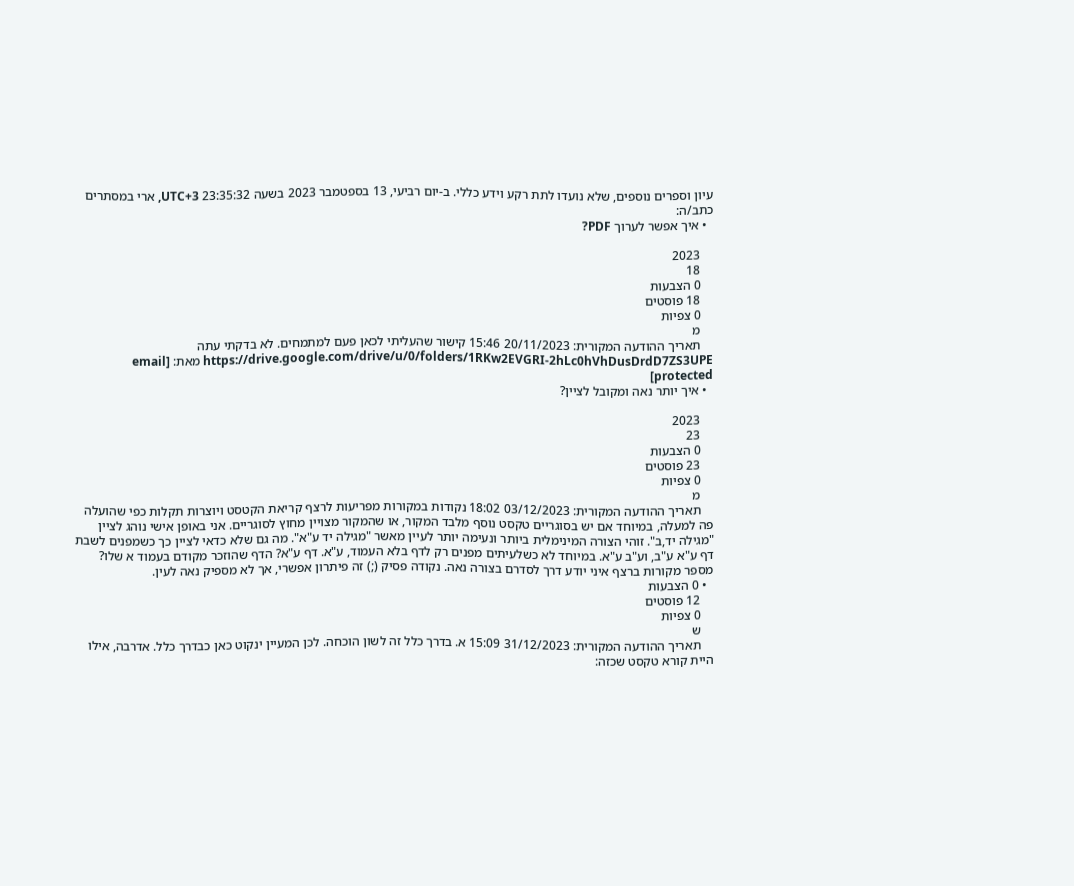עיון וספרים נוספים, שלא נועדו לתת רקע וידע כללי. ב-יום רביעי, 13 בספטמבר 2023 בשעה 23:35:32 UTC+3, ארי במסתרים כתב/ה:
  • איך אפשר לערוך PDF?

    2023
    18
    0 הצבעות
    18 פוסטים
    0 צפיות
    מ
    תאריך ההודעה המקורית: 20/11/2023 15:46 קישור שהעליתי לכאן פעם למתמחים. לא בדקתי עתה https://drive.google.com/drive/u/0/folders/1RKw2EVGRI-2hLc0hVhDusDrdD7ZS3UPE מאת: [email protected]
  • איך יותר נאה ומקובל לציין?

    2023
    23
    0 הצבעות
    23 פוסטים
    0 צפיות
    מ
    תאריך ההודעה המקורית: 03/12/2023 18:02 נקודות במקורות מפריעות לרצף קריאת הקטסט ויוצרות תקלות כפי שהועלה פה למעלה, במיוחד אם יש בסוגריים טקסט נוסף מלבד המקור, או שהמקור מצויין מחוץ לסוגריים. אני באופן אישי נוהג לציין "מגילה יד,ב". זוהי הצורה המינימלית ביותר ונעימה יותר לעיין מאשר "מגילה יד ע"א". מה גם שלא כדאי לציין כך כשמפנים לשבת דף ע"א ע"ב, וע"ב ע"א. במיוחד לא כשלעיתים מפנים רק לדף בלא העמוד, ע"א. דף ע"א? הדף שהוזכר מקודם בעמוד א שלו? מספר מקורות ברצף איני יודע דרך לסדרם בצורה נאה. נקודה פסיק (;) זה פיתרון אפשרי, אך לא מספיק נאה לעין.
  • 0 הצבעות
    12 פוסטים
    0 צפיות
    ש
    תאריך ההודעה המקורית: 31/12/2023 15:09 א. בדרך כלל זה לשון הוכחה. לכן המעיין ינקוט כאן כבדרך כלל. אדרבה, אילו היית קורא טקסט שכזה: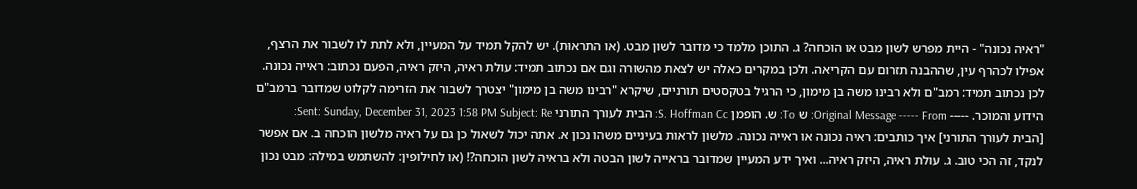"ראיה נכונה" - היית מפרש לשון מבט או הוכחה? ג. התוכן מלמד כי מדובר לשון מבט. (או התראוּת). יש להקל תמיד על המעיין, ולא לתת לו לשבור את הרצף, אפילו לכהרף עין, שההבנה תזרום עם הקריאה. ולכן במקרים כאלה יש לצאת מהשורה וגם אם נכתוב תמיד: עולת ראיה, היזק ראיה, הפעם נכתוב: ראייה נכונה. לכן נכתוב תמיד: רמב"ם ולא רבינו משה בן מימון, כי הרגיל בטקסטים תורניים, שיקרא "רבינו משה בן מימון" יצטרך לשבור את הזרימה לקלוט שמדובר ברמב"ם הידוע והמוכר. ----- Original Message ----- From: ש To: ש. הופמן S. Hoffman Cc: הבית לעורך התורני Sent: Sunday, December 31, 2023 1:58 PM Subject: Re: [הבית לעורך התורני] איך כותבים: ראיה נכונה או ראייה נכונה. מלשון לראות בעיניים משהו נכון א. אתה יכול לשאול כן גם על ראיה מלשון הוכחה ב. אם אפשר לנקד, זה הכי טוב. ג. עולת ראיה, היזק ראיה... ואיך ידע המעיין שמדובר בראייה לשון הבטה ולא בראיה לשון הוכחה?! (או לחילופין: להשתמש במילה: מבט נכון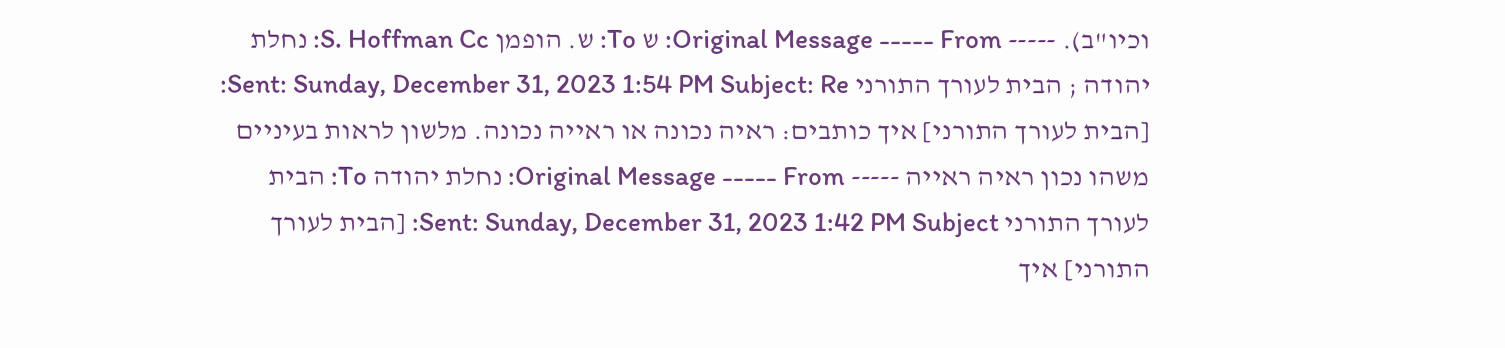וכיו"ב). ----- Original Message ----- From: ש To: ש. הופמן S. Hoffman Cc: נחלת יהודה ; הבית לעורך התורני Sent: Sunday, December 31, 2023 1:54 PM Subject: Re: [הבית לעורך התורני] איך כותבים: ראיה נכונה או ראייה נכונה. מלשון לראות בעיניים משהו נכון ראיה ראייה ----- Original Message ----- From: נחלת יהודה To: הבית לעורך התורני Sent: Sunday, December 31, 2023 1:42 PM Subject: [הבית לעורך התורני] איך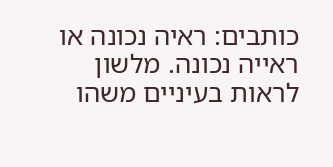כותבים: ראיה נכונה או ראייה נכונה. מלשון לראות בעיניים משהו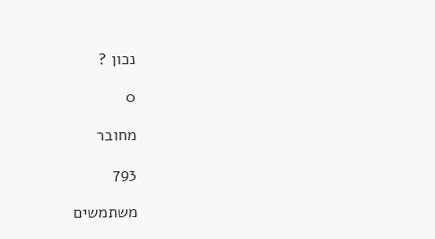נכון ?

0

מחובר

793

משתמשים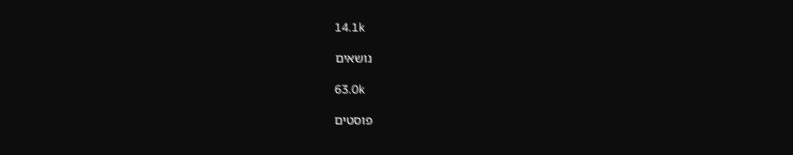14.1k

נושאים

63.0k

פוסטים